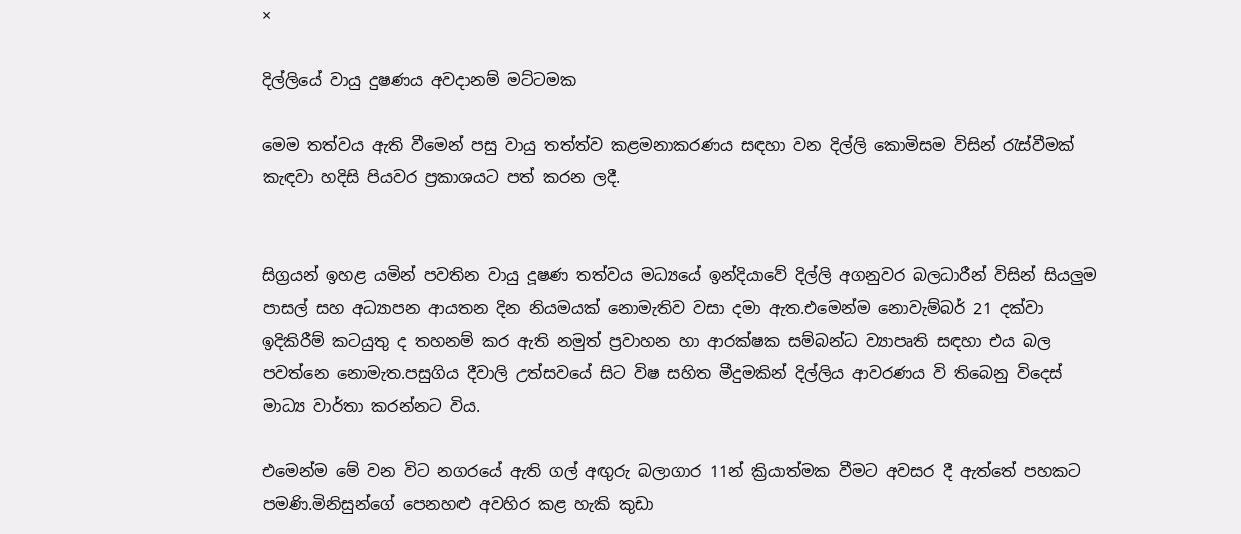×

දිල්ලියේ වායු දුෂණය අවදානම් මට්ටමක

මෙම තත්වය ඇති වීමෙන් පසු වායු තත්ත්ව කළමනාකරණය සඳහා වන දිල්ලි කොමිසම විසින් රැස්වීමක් කැඳවා හදිසි පියවර ප්‍රකාශයට පත් කරන ලදී.


සිග්‍රයන් ඉහළ යමින් පවතින වායු දූෂණ තත්වය මධ්‍යයේ ඉන්දියාවේ දිල්ලි අගනුවර බලධාරීන් විසින් සියලුම පාසල් සහ අධ්‍යාපන ආයතන දින නියමයක් නොමැතිව වසා දමා ඇත.එමෙන්ම නොවැම්බර් 21 දක්වා ඉදිකිරීම් කටයුතු ද තහනම් කර ඇති නමුත් ප්‍රවාහන හා ආරක්ෂක සම්බන්ධ ව්‍යාපෘති සඳහා එය බල පවත්නෙ නොමැත.පසුගිය දීවාලි උත්සවයේ සිට විෂ සහිත මීදුමකින් දිල්ලිය ආවරණය වි තිබෙනු විදෙස් මාධ්‍ය වාර්තා කරන්නට විය.

එමෙන්ම මේ වන විට නගරයේ ඇති ගල් අඟුරු බලාගාර 11න් ක්‍රියාත්මක වීමට අවසර දී ඇත්තේ පහකට පමණි.මිනිසුන්ගේ පෙනහළු අවහිර කළ හැකි කුඩා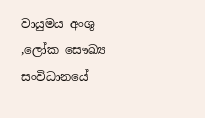වායුමය අංශු ,ලෝක සෞඛ්‍ය සංවිධානයේ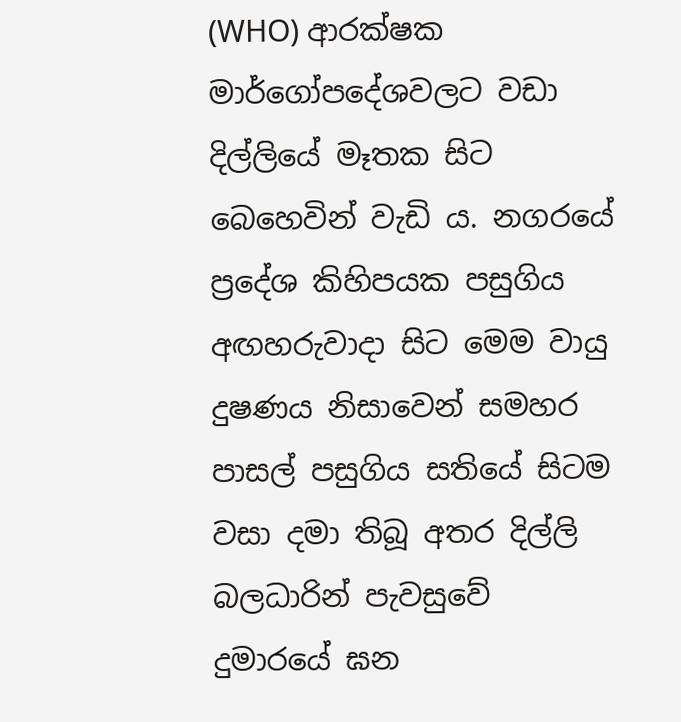(WHO) ආරක්ෂක මාර්ගෝපදේශවලට වඩා දිල්ලියේ මෑතක සිට බෙහෙවින් වැඩි ය. නගරයේ ප්‍රදේශ කිහිපයක පසුගිය අඟහරුවාදා සිට මෙම වායු දුෂණය නිසාවෙන් සමහර පාසල් පසුගිය සතියේ සිටම වසා දමා තිබූ අතර දිල්ලි බලධාරින් පැවසුවේ දුමාරයේ ඝන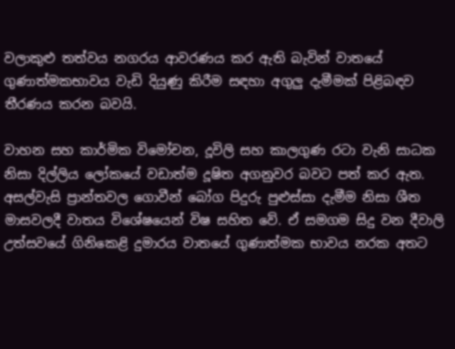වලාකුළු තත්වය නගරය ආවරණය කර ඇති බැවින් වාතයේ ගුණාත්මකභාවය වැඩි දියුණු කිරීම සඳහා අගුලු දැමීමක් පිළිබඳව තීරණය කරන බවයි.

වාහන සහ කාර්මික විමෝචන, දූවිලි සහ කාලගුණ රටා වැනි සාධක නිසා දිල්ලිය ලෝකයේ වඩාත්ම දූෂිත අගනුවර බවට පත් කර ඇත. අසල්වැසි ප්‍රාන්තවල ගොවීන් බෝග පිදුරු පුළුස්සා දැමීම නිසා ශීත මාසවලදී වාතය විශේෂයෙන් විෂ සහිත වේ. ඒ සමගම සිදු වන දීවාලි උත්සවයේ ගිනිකෙළි දුමාරය වාතයේ ගුණාත්මක භාවය නරක අතට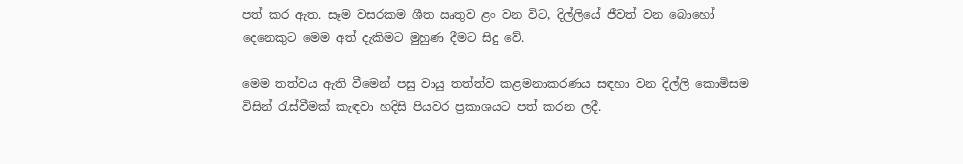පත් කර ඇත. සෑම වසරකම ශීත ඍතුව ළං වන විට, දිල්ලියේ ජීවත් වන බොහෝ දෙනෙකුට මෙම අත් දැකිමට මුහුණ දීමට සිදු වේ.

මෙම තත්වය ඇති වීමෙන් පසු වායු තත්ත්ව කළමනාකරණය සඳහා වන දිල්ලි කොමිසම විසින් රැස්වීමක් කැඳවා හදිසි පියවර ප්‍රකාශයට පත් කරන ලදී.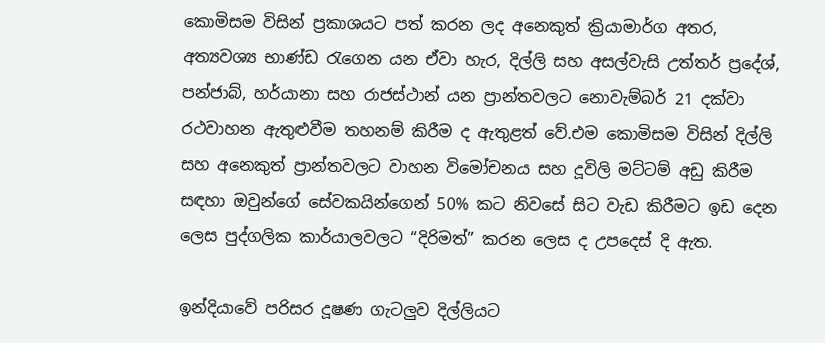කොමිසම විසින් ප්‍රකාශයට පත් කරන ලද අනෙකුත් ක්‍රියාමාර්ග අතර, අත්‍යවශ්‍ය භාණ්ඩ රැගෙන යන ඒවා හැර, දිල්ලි සහ අසල්වැසි උත්තර් ප්‍රදේශ්, පන්ජාබ්, හර්යානා සහ රාජස්ථාන් යන ප්‍රාන්තවලට නොවැම්බර් 21 දක්වා රථවාහන ඇතුළුවීම තහනම් කිරීම ද ඇතුළත් වේ.එම කොමිසම විසින් දිල්ලි සහ අනෙකුත් ප්‍රාන්තවලට වාහන විමෝචනය සහ දූවිලි මට්ටම් අඩු කිරීම සඳහා ඔවුන්ගේ සේවකයින්ගෙන් 50% කට නිවසේ සිට වැඩ කිරීමට ඉඩ දෙන ලෙස පුද්ගලික කාර්යාලවලට “දිරිමත්” කරන ලෙස ද උපදෙස් දි ඇත.

ඉන්දියාවේ පරිසර දූෂණ ගැටලුව දිල්ලියට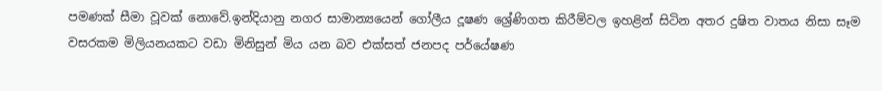පමණක් සීමා වූවක් නොවේ.ඉන්දියානු නගර සාමාන්‍යයෙන් ගෝලීය දූෂණ ශ්‍රේණිගත කිරීම්වල ඉහළින් සිටින අතර දුෂිත වාතය නිසා සෑම වසරකම මිලියනයකට වඩා මිනිසුන් මිය යන බව එක්සත් ජනපද පර්යේෂණ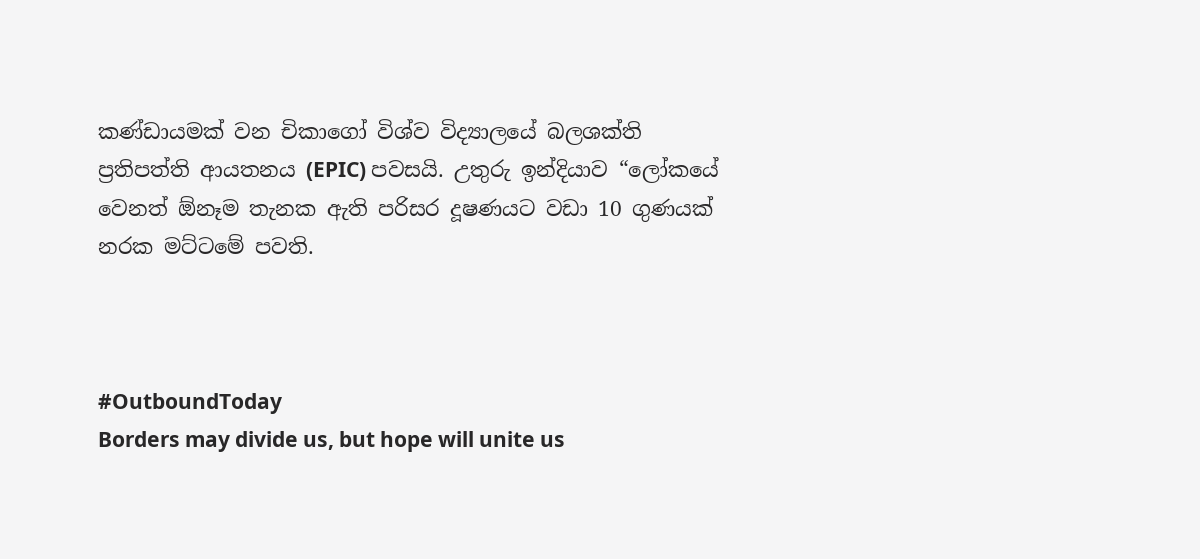කණ්ඩායමක් වන චිකාගෝ විශ්ව විද්‍යාලයේ බලශක්ති ප්‍රතිපත්ති ආයතනය (EPIC) පවසයි. උතුරු ඉන්දියාව “ලෝකයේ වෙනත් ඕනෑම තැනක ඇති පරිසර දූෂණයට වඩා 10 ගුණයක් නරක මට්ටමේ පවති.



#OutboundToday
Borders may divide us, but hope will unite us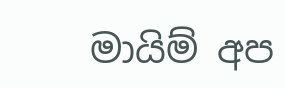මායිම් අප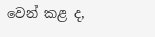වෙන් කළ ද,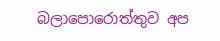බලාපොරොත්තුව අප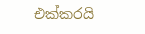එක්කරයි